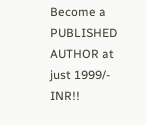Become a PUBLISHED AUTHOR at just 1999/- INR!!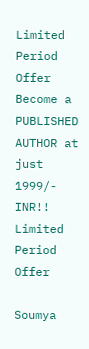Limited Period Offer
Become a PUBLISHED AUTHOR at just 1999/- INR!! Limited Period Offer

Soumya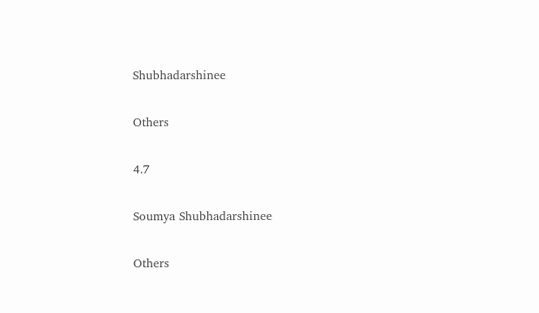Shubhadarshinee

Others

4.7

Soumya Shubhadarshinee

Others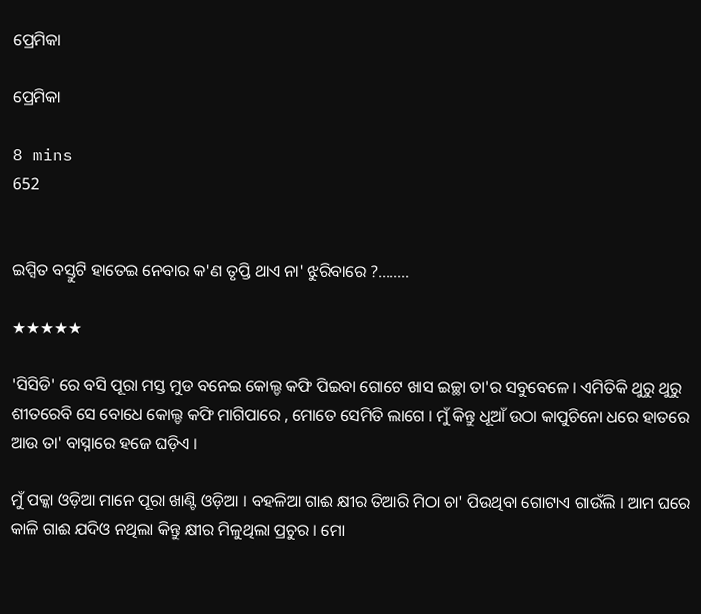ପ୍ରେମିକା

ପ୍ରେମିକା

8 mins
652


ଇପ୍ସିତ ବସ୍ତୁଟି ହାତେଇ ନେବାର କ'ଣ ତୃପ୍ତି ଥାଏ ନା' ଝୁରିବାରେ ?........

★★★★★

'ସିସିଡି' ରେ ବସି ପୂରା ମସ୍ତ ମୁଡ ବନେଇ କୋଲ୍ଡ କଫି ପିଇବା ଗୋଟେ ଖାସ ଇଚ୍ଛା ତା'ର ସବୁବେଳେ । ଏମିତିକି ଥୁରୁ ଥୁରୁ ଶୀତରେବି ସେ ବୋଧେ କୋଲ୍ଡ କଫି ମାଗିପାରେ , ମୋତେ ସେମିତି ଲାଗେ । ମୁଁ କିନ୍ତୁ ଧୂଆଁ ଉଠା କାପୁଚିନୋ ଧରେ ହାତରେ ଆଉ ତା' ବାସ୍ନାରେ ହଜେ ଘଡ଼ିଏ ।

ମୁଁ ପକ୍କା ଓଡ଼ିଆ ମାନେ ପୂରା ଖାଣ୍ଟି ଓଡ଼ିଆ । ବହଳିଆ ଗାଈ କ୍ଷୀର ତିଆରି ମିଠା ଚା' ପିଉଥିବା ଗୋଟାଏ ଗାଉଁଲି । ଆମ ଘରେ କାଳି ଗାଈ ଯଦିଓ ନଥିଲା କିନ୍ତୁ କ୍ଷୀର ମିଳୁଥିଲା ପ୍ରଚୁର । ମୋ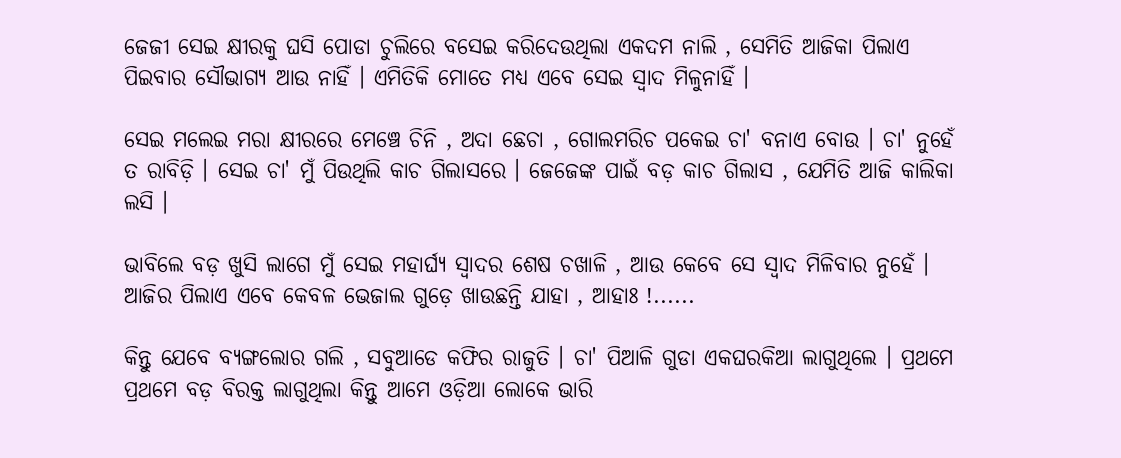ଜେଜୀ ସେଇ କ୍ଷୀରକୁ ଘସି ପୋଡା ଚୁଲିରେ ବସେଇ କରିଦେଉଥିଲା ଏକଦମ ନାଲି , ସେମିତି ଆଜିକା ପିଲାଏ ପିଇବାର ସୌଭାଗ୍ୟ ଆଉ ନାହିଁ । ଏମିତିକି ମୋତେ ମଧ୍ୟ ଏବେ ସେଇ ସ୍ୱାଦ ମିଳୁନାହିଁ ।

ସେଇ ମଲେଇ ମରା କ୍ଷୀରରେ ମେଞ୍ଚେ ଚିନି , ଅଦା ଛେଚା , ଗୋଲମରିଚ ପକେଇ ଚା' ବନାଏ ବୋଉ । ଚା' ନୁହେଁ ତ ରାବିଡ଼ି । ସେଇ ଚା' ମୁଁ ପିଉଥିଲି କାଚ ଗିଲାସରେ । ଜେଜେଙ୍କ ପାଇଁ ବଡ଼ କାଚ ଗିଲାସ , ଯେମିତି ଆଜି କାଲିକା ଲସି ।

ଭାବିଲେ ବଡ଼ ଖୁସି ଲାଗେ ମୁଁ ସେଇ ମହାର୍ଘ୍ୟ ସ୍ୱାଦର ଶେଷ ଚଖାଳି , ଆଉ କେବେ ସେ ସ୍ୱାଦ ମିଳିବାର ନୁହେଁ । ଆଜିର ପିଲାଏ ଏବେ କେବଳ ଭେଜାଲ ଗୁଡ଼େ ଖାଉଛନ୍ତି ଯାହା , ଆହାଃ !......

କିନ୍ତୁ ଯେବେ ବ୍ୟଙ୍ଗଲୋର ଗଲି , ସବୁଆଡେ କଫିର ରାଜୁତି । ଚା' ପିଆଳି ଗୁଡା ଏକଘରକିଆ ଲାଗୁଥିଲେ । ପ୍ରଥମେ ପ୍ରଥମେ ବଡ଼ ବିରକ୍ତ ଲାଗୁଥିଲା କିନ୍ତୁ ଆମେ ଓଡ଼ିଆ ଲୋକେ ଭାରି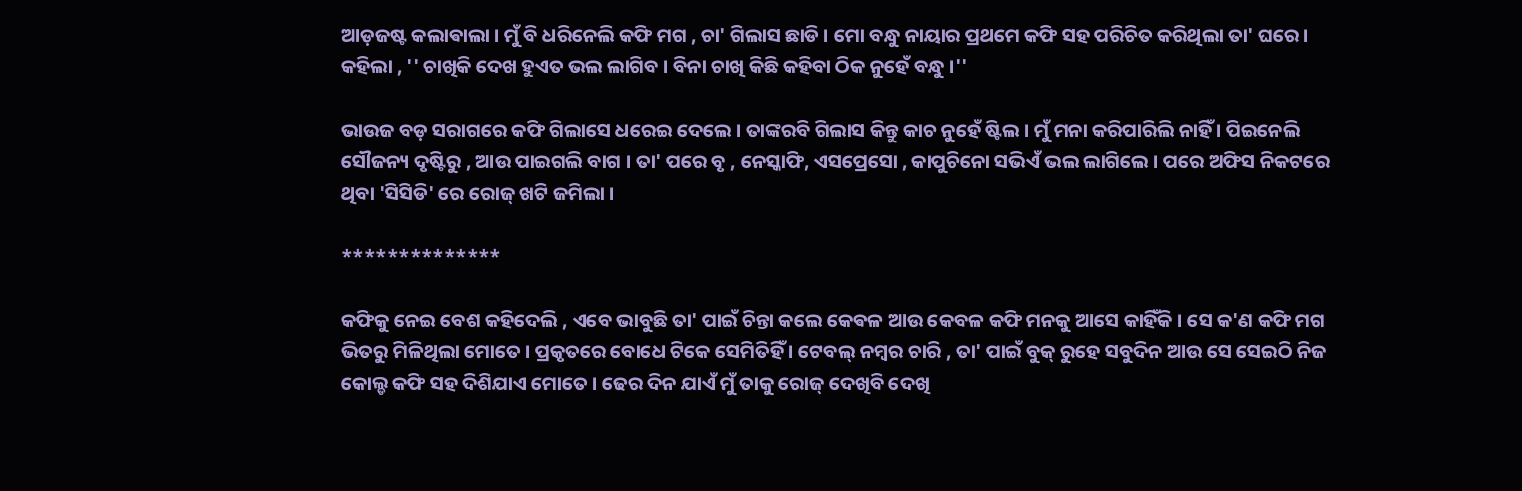ଆଡ଼ଜଷ୍ଟ କଲାଵାଲା । ମୁଁ ବି ଧରିନେଲି କଫି ମଗ , ଚା' ଗିଲାସ ଛାଡି । ମୋ ବନ୍ଧୁ ନାୟାର ପ୍ରଥମେ କଫି ସହ ପରିଚିତ କରିଥିଲା ତା' ଘରେ । କହିଲା , '' ଚାଖିକି ଦେଖ ହୁଏତ ଭଲ ଲାଗିବ । ବିନା ଚାଖି କିଛି କହିବା ଠିକ ନୁହେଁ ବନ୍ଧୁ ।''

ଭାଉଜ ବଡ଼ ସରାଗରେ କଫି ଗିଲାସେ ଧରେଇ ଦେଲେ । ତାଙ୍କରବି ଗିଲାସ କିନ୍ତୁ କାଚ ନୁହେଁ ଷ୍ଟିଲ । ମୁଁ ମନା କରିପାରିଲି ନାହିଁ । ପିଇନେଲି ସୌଜନ୍ୟ ଦୃଷ୍ଟିରୁ , ଆଉ ପାଇଗଲି ବାଗ । ତା' ପରେ ବୃ , ନେସ୍କାଫି, ଏସପ୍ରେସୋ , କାପୁଚିନୋ ସଭିଏଁ ଭଲ ଲାଗିଲେ । ପରେ ଅଫିସ ନିକଟରେ ଥିବା 'ସିସିଡି' ରେ ରୋଜ୍ ଖଟି ଜମିଲା ।

**************

କଫିକୁ ନେଇ ବେଶ କହିଦେଲି , ଏବେ ଭାବୁଛି ତା' ପାଇଁ ଚିନ୍ତା କଲେ କେଵଳ ଆଉ କେବଳ କଫି ମନକୁ ଆସେ କାହିଁକି । ସେ କ'ଣ କଫି ମଗ ଭିତରୁ ମିଳିଥିଲା ମୋତେ । ପ୍ରକୃତରେ ବୋଧେ ଟିକେ ସେମିତିହିଁ । ଟେବଲ୍ ନମ୍ବର ଚାରି , ତା' ପାଇଁ ବୁକ୍ ରୁହେ ସବୁଦିନ ଆଉ ସେ ସେଇଠି ନିଜ କୋଲ୍ଡ କଫି ସହ ଦିଶିଯାଏ ମୋତେ । ଢେର ଦିନ ଯାଏଁ ମୁଁ ତାକୁ ରୋଜ୍ ଦେଖିବି ଦେଖି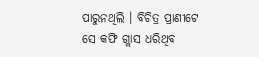ପାରୁନଥିଲି । ବିଚିତ୍ର ପ୍ରାଣୀଟେ ସେ କଫି ଗ୍ଲାସ ଧରିଥିବ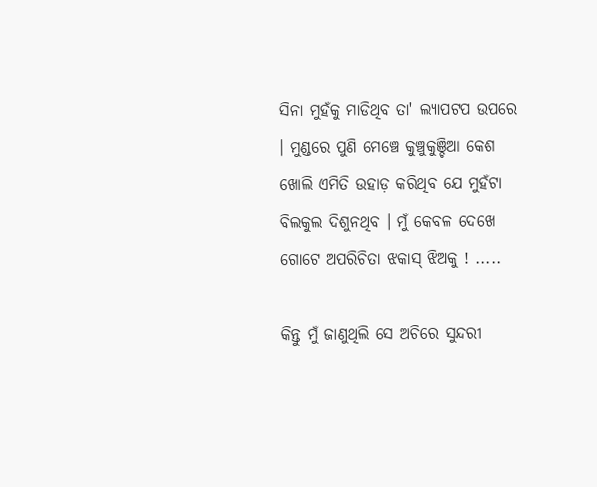ସିନା ମୁହଁକୁ ମାଡିଥିବ ତା' ଲ୍ୟାପଟପ ଉପରେ । ମୁଣ୍ଡରେ ପୁଣି ମେଞ୍ଚେ କୁଞ୍ଚୁକୁଞ୍ଚିଆ କେଶ ଖୋଲି ଏମିତି ଉହାଡ଼ କରିଥିବ ଯେ ମୁହଁଟା ବିଲକୁଲ ଦିଶୁନଥିବ । ମୁଁ କେବଳ ଦେଖେ ଗୋଟେ ଅପରିଚିତା ଝକାସ୍ ଝିଅକୁ ! .....

କିନ୍ତୁ ମୁଁ ଜାଣୁଥିଲି ସେ ଅଚିରେ ସୁନ୍ଦରୀ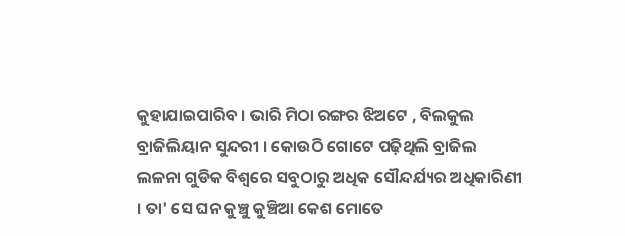କୁହାଯାଇପାରିବ । ଭାରି ମିଠା ରଙ୍ଗର ଝିଅଟେ , ବିଲକୁଲ ବ୍ରାଜିଲିୟାନ ସୁନ୍ଦରୀ । କୋଉଠି ଗୋଟେ ପଢ଼ିଥିଲି ବ୍ରାଜିଲ ଲଳନା ଗୁଡିକ ବିଶ୍ୱରେ ସବୁଠାରୁ ଅଧିକ ସୌନ୍ଦର୍ଯ୍ୟର ଅଧିକାରିଣୀ । ତା' ସେ ଘନ କୁଞ୍ଚୁ କୁଞ୍ଚିଆ କେଶ ମୋତେ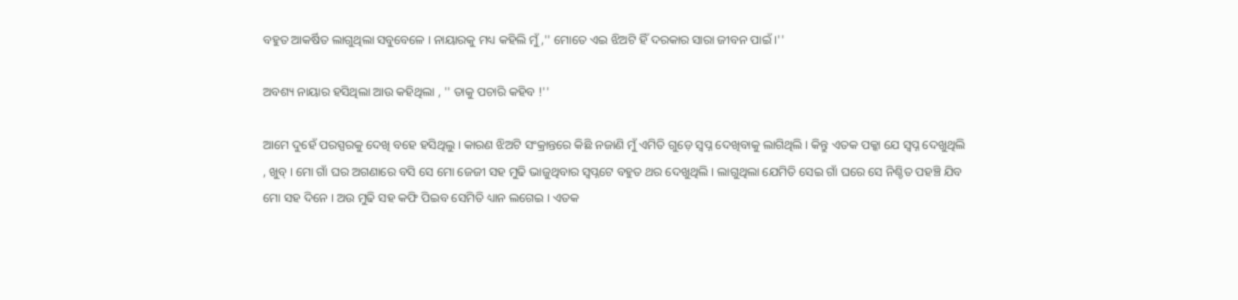ବହୁତ ଆକର୍ଷିତ ଲାଗୁଥିଲା ସବୁବେଳେ । ନାୟାରକୁ ମଧ୍ୟ କହିଲି ମୁଁ ,'' ମୋତେ ଏଇ ଝିଅଟି ହିଁ ଦରକାର ସାରା ଜୀବନ ପାଇଁ ।''

ଅବଶ୍ୟ ନାୟାର ହସିଥିଲା ଆଉ କହିଥିଲା , '' ତାକୁ ପଚାରି କହିବ !''

ଆମେ ଦୁହେଁ ପରସ୍ପରକୁ ଦେଖି ବହେ ହସିଥିଲୁ । କାରଣ ଝିଅଟି ସଂକ୍ରାନ୍ତରେ କିଛି ନଜାଣି ମୁଁ ଏମିତି ଗୁଡ଼େ ସ୍ୱପ୍ନ ଦେଖିବାକୁ ଲାଗିଥିଲି । କିନ୍ତୁ ଏତକ ପକ୍କା ଯେ ସ୍ୱପ୍ନ ଦେଖୁଥିଲି , ଖୁବ୍ । ମୋ ଗାଁ ଘର ଅଗଣାରେ ବସି ସେ ମୋ ଜେଜୀ ସହ ମୁଢି ଭାଜୁଥିବାର ସ୍ୱପ୍ନଟେ ବହୁତ ଥର ଦେଖୁଥିଲି । ଲାଗୁଥିଲା ଯେମିତି ସେଇ ଗାଁ ଘରେ ସେ ନିଶ୍ଚିତ ପହଞ୍ଚି ଯିବ ମୋ ସହ ଦିନେ । ଅଉ ମୁଢି ସହ କଫି ପିଇବ ସେମିତି ଧ୍ୟାନ ଲଗେଇ । ଏତକ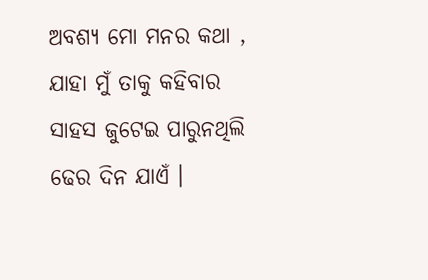ଅବଶ୍ୟ ମୋ ମନର କଥା , ଯାହା ମୁଁ ତାକୁ କହିବାର ସାହସ ଜୁଟେଇ ପାରୁନଥିଲି ଢେର ଦିନ ଯାଏଁ ।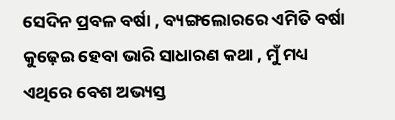ସେଦିନ ପ୍ରବଳ ବର୍ଷା , ବ୍ୟଙ୍ଗଲୋରରେ ଏମିତି ବର୍ଷା କୁଢ଼େଇ ହେବା ଭାରି ସାଧାରଣ କଥା , ମୁଁ ମଧ୍ୟ ଏଥିରେ ବେଶ ଅଭ୍ୟସ୍ତ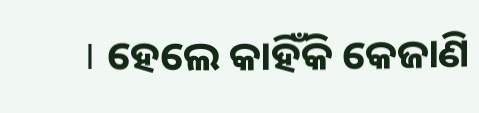। ହେଲେ କାହିଁକି କେଜାଣି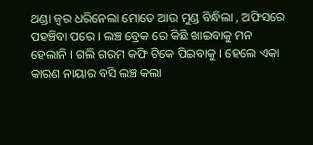ଥଣ୍ଡା ଜ୍ଵର ଧରିନେଲା ମୋତେ ଆଉ ମୁଣ୍ଡ ବିନ୍ଧିଲା , ଅଫିସରେ ପହଞ୍ଚିବା ପରେ । ଲଞ୍ଚ ବ୍ରେକ ରେ କିଛି ଖାଇବାକୁ ମନ ହେଲାନି । ଗଲି ଗରମ କଫି ଟିକେ ପିଇବାକୁ । ହେଲେ ଏକା କାରଣ ନାୟାର ବସି ଲଞ୍ଚ କଲା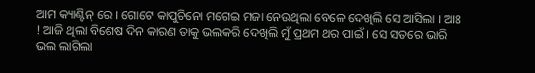ଆମ କ୍ୟାଣ୍ଟିନ୍ ରେ । ଗୋଟେ କାପୁଚିନୋ ମଗେଇ ମଜା ନେଉଥିଲା ବେଳେ ଦେଖିଲି ସେ ଆସିଲା । ଆଃ ! ଆଜି ଥିଲା ବିଶେଷ ଦିନ କାରଣ ତାକୁ ଭଲକରି ଦେଖିଲି ମୁଁ ପ୍ରଥମ ଥର ପାଇଁ । ସେ ସତରେ ଭାରି ଭଲ ଲାଗିଲା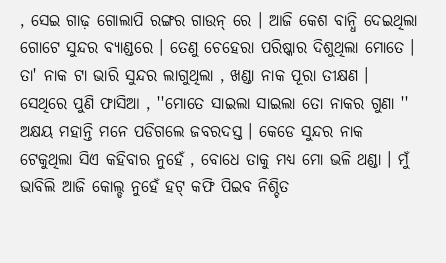, ସେଇ ଗାଢ଼ ଗୋଲାପି ରଙ୍ଗର ଗାଉନ୍ ରେ । ଆଜି କେଶ ବାନ୍ଧି ଦେଇଥିଲା ଗୋଟେ ସୁନ୍ଦର ବ୍ୟାଣ୍ଡରେ । ତେଣୁ ଚେହେରା ପରିଷ୍କାର ଦିଶୁଥିଲା ମୋତେ । ତା' ନାକ ଟା ଭାରି ସୁନ୍ଦର ଲାଗୁଥିଲା , ଖଣ୍ଡା ନାକ ପୂରା ତୀକ୍ଷଣ । ସେଥିରେ ପୁଣି ଫାସିଆ , ''ମୋତେ ସାଇଲା ସାଇଲା ତୋ ନାକର ଗୁଣା '' ଅକ୍ଷୟ ମହାନ୍ତି ମନେ ପଡିଗଲେ ଜବରଦସ୍ତ । କେଡେ ସୁନ୍ଦର ନାକ ଟେକୁଥିଲା ସିଏ କହିବାର ନୁହେଁ , ବୋଧେ ତାକୁ ମଧ୍ୟ ମୋ ଭଳି ଥଣ୍ଡା । ମୁଁ ଭାବିଲି ଆଜି କୋଲ୍ଡ ନୁହେଁ ହଟ୍ କଫି ପିଇବ ନିଶ୍ଚିତ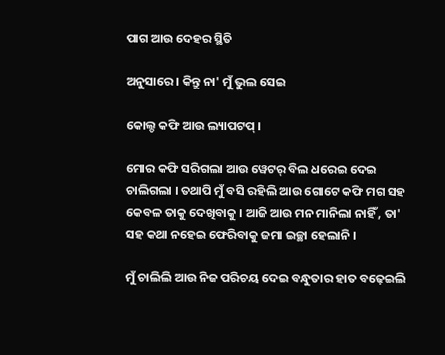ପାଗ ଆଉ ଦେହର ସ୍ଥିତି

ଅନୁସାରେ । କିନ୍ତୁ ନା' ମୁଁ ଭୁଲ ସେଇ

କୋଲ୍ଡ କଫି ଆଉ ଲ୍ୟାପଟପ୍ ।

ମୋର କଫି ସରିଗଲା ଆଉ ୱେଟର୍ ବିଲ ଧରେଇ ଦେଇ ଚାଲିଗଲା । ତଥାପି ମୁଁ ବସି ରହିଲି ଆଉ ଗୋଟେ କଫି ମଗ ସହ କେବଳ ତାକୁ ଦେଖିବାକୁ । ଆଜି ଆଉ ମନ ମାନିଲା ନାହିଁ , ତା' ସହ କଥା ନହେଇ ଫେରିବାକୁ ଜମା ଇଚ୍ଛା ହେଲାନି ।

ମୁଁ ଚାଲିଲି ଆଉ ନିଜ ପରିଚୟ ଦେଇ ବନ୍ଧୁତାର ହାତ ବଢ଼େଇଲି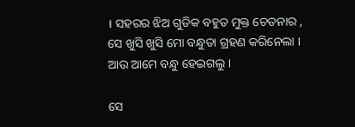। ସହରର ଝିଅ ଗୁଡିକ ବହୁତ ମୁକ୍ତ ଚେତନାର , ସେ ଖୁସି ଖୁସି ମୋ ବନ୍ଧୁତା ଗ୍ରହଣ କରିନେଲା । ଆଉ ଆମେ ବନ୍ଧୁ ହେଇଗଲୁ ।

ସେ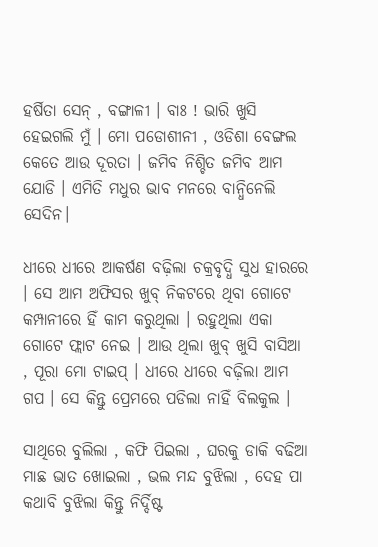ହର୍ଷିତା ସେନ୍ , ବଙ୍ଗାଳୀ । ବାଃ ! ଭାରି ଖୁସି ହେଇଗଲି ମୁଁ । ମୋ ପଡୋଶୀନୀ , ଓଡିଶା ବେଙ୍ଗଲ କେତେ ଆଉ ଦୂରତା । ଜମିବ ନିଶ୍ଚିତ ଜମିବ ଆମ ଯୋଡି । ଏମିତି ମଧୁର ଭାବ ମନରେ ବାନ୍ଧିନେଲି ସେଦିନ।

ଧୀରେ ଧୀରେ ଆକର୍ଷଣ ବଢ଼ିଲା ଚକ୍ରବୃଦ୍ଧି ସୁଧ ହାରରେ । ସେ ଆମ ଅଫିସର ଖୁବ୍ ନିକଟରେ ଥିବା ଗୋଟେ କମ୍ପାନୀରେ ହିଁ କାମ କରୁଥିଲା । ରହୁଥିଲା ଏକା ଗୋଟେ ଫ୍ଲାଟ ନେଇ । ଆଉ ଥିଲା ଖୁବ୍ ଖୁସି ବାସିଆ , ପୂରା ମୋ ଟାଇପ୍ । ଧୀରେ ଧୀରେ ବଢ଼ିଲା ଆମ ଗପ । ସେ କିନ୍ତୁ ପ୍ରେମରେ ପଡିଲା ନାହିଁ ବିଲକୁଲ ।

ସାଥିରେ ବୁଲିଲା , କଫି ପିଇଲା , ଘରକୁ ଡାକି ବଢିଆ ମାଛ ଭାତ ଖୋଇଲା , ଭଲ ମନ୍ଦ ବୁଝିଲା , ଦେହ ପା କଥାବି ବୁଝିଲା କିନ୍ତୁ ନିର୍ଦ୍ଦିଷ୍ଟ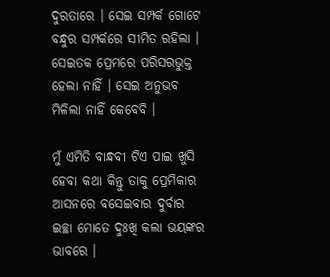ଦୁରତାରେ । ସେଇ ସମ୍ପର୍କ ଗୋଟେ ବନ୍ଧୁର ସମ୍ପର୍କରେ ସୀମିତ ରହିଲା । ସେଇତକ ପ୍ରେମରେ ପରିସରଭୁକ୍ତ ହେଲା ନାହିଁ । ସେଇ ଅନୁଭବ ମିଳିଲା ନାହିଁ କେବେବି ।

ମୁଁ ଏମିତି ବାନ୍ଧବୀ ଟିଏ ପାଇ ଖୁସି ହେବା କଥା କିନ୍ତୁ ତାକୁ ପ୍ରେମିକାର ଆସନରେ ବସେଇବାର ଦୁର୍ବାର ଇଚ୍ଛା ମୋତେ ଦୁଃଖି କଲା ଭୟଙ୍କର ଭାବରେ ।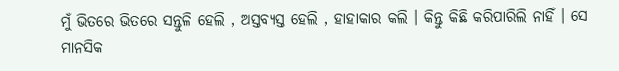ମୁଁ ଭିତରେ ଭିତରେ ସନ୍ତୁଳି ହେଲି , ଅସ୍ତବ୍ୟସ୍ତ ହେଲି , ହାହାକାର କଲି । କିନ୍ତୁ କିଛି କରିପାରିଲି ନାହିଁ । ସେ ମାନସିକ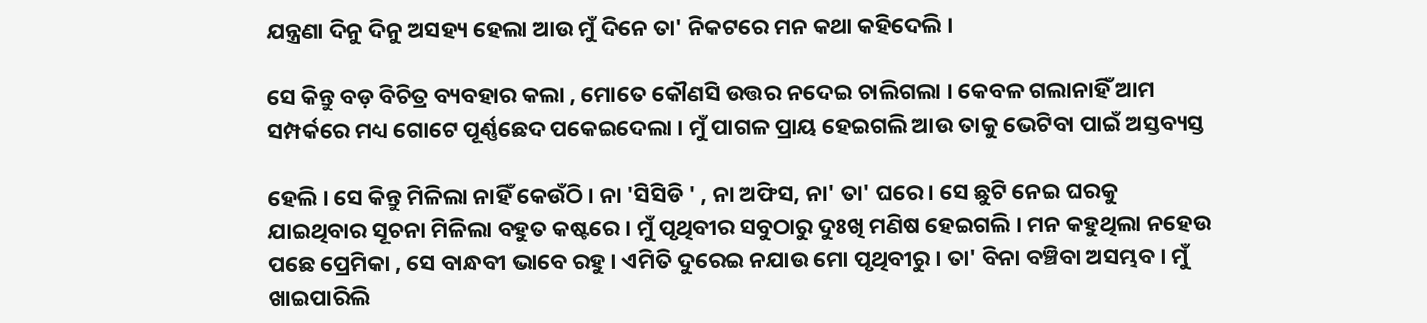ଯନ୍ତ୍ରଣା ଦିନୁ ଦିନୁ ଅସହ୍ୟ ହେଲା ଆଉ ମୁଁ ଦିନେ ତା' ନିକଟରେ ମନ କଥା କହିଦେଲି ।

ସେ କିନ୍ତୁ ବଡ଼ ବିଚିତ୍ର ବ୍ୟବହାର କଲା , ମୋତେ କୌଣସି ଉତ୍ତର ନଦେଇ ଚାଲିଗଲା । କେବଳ ଗଲାନାହିଁ ଆମ ସମ୍ପର୍କରେ ମଧ୍ୟ ଗୋଟେ ପୂର୍ଣ୍ଣଛେଦ ପକେଇଦେଲା । ମୁଁ ପାଗଳ ପ୍ରାୟ ହେଇଗଲି ଆଉ ତାକୁ ଭେଟିବା ପାଇଁ ଅସ୍ତବ୍ୟସ୍ତ

ହେଲି । ସେ କିନ୍ତୁ ମିଳିଲା ନାହିଁ କେଉଁଠି । ନା 'ସିସିଡି ' , ନା ଅଫିସ, ନା' ତା' ଘରେ । ସେ ଛୁଟି ନେଇ ଘରକୁ ଯାଇଥିବାର ସୂଚନା ମିଳିଲା ବହୁତ କଷ୍ଟରେ । ମୁଁ ପୃଥିବୀର ସବୁଠାରୁ ଦୁଃଖି ମଣିଷ ହେଇଗଲି । ମନ କହୁଥିଲା ନହେଉ ପଛେ ପ୍ରେମିକା , ସେ ବାନ୍ଧବୀ ଭାବେ ରହୁ । ଏମିତି ଦୁରେଇ ନଯାଉ ମୋ ପୃଥିବୀରୁ । ତା' ବିନା ବଞ୍ଚିବା ଅସମ୍ଭବ । ମୁଁ ଖାଇପାରିଲି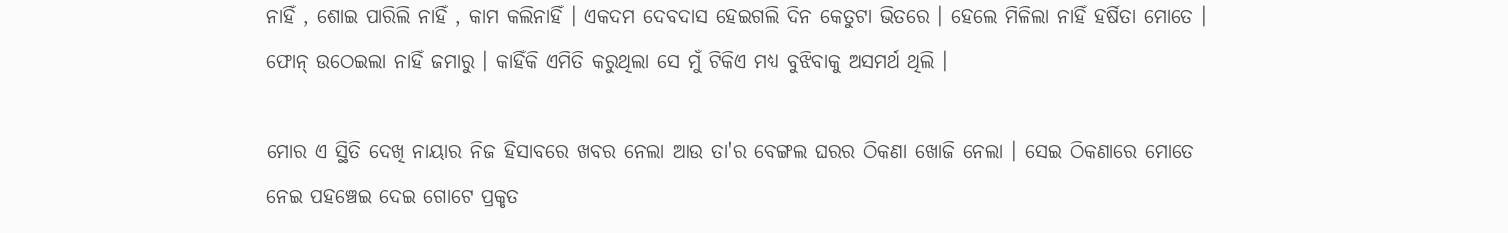ନାହିଁ , ଶୋଇ ପାରିଲି ନାହିଁ , କାମ କଲିନାହିଁ । ଏକଦମ ଦେବଦାସ ହେଇଗଲି ଦିନ କେତୁଟା ଭିତରେ । ହେଲେ ମିଳିଲା ନାହିଁ ହର୍ଷିତା ମୋତେ । ଫୋନ୍ ଉଠେଇଲା ନାହିଁ ଜମାରୁ । କାହିଁକି ଏମିତି କରୁଥିଲା ସେ ମୁଁ ଟିକିଏ ମଧ୍ୟ ବୁଝିବାକୁ ଅସମର୍ଥ ଥିଲି ।

ମୋର ଏ ସ୍ଥିତି ଦେଖି ନାୟାର ନିଜ ହିସାବରେ ଖବର ନେଲା ଆଉ ତା'ର ବେଙ୍ଗଲ ଘରର ଠିକଣା ଖୋଜି ନେଲା । ସେଇ ଠିକଣାରେ ମୋତେ ନେଇ ପହଞ୍ଚେଇ ଦେଇ ଗୋଟେ ପ୍ରକୃତ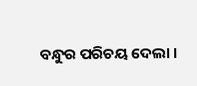ବନ୍ଧୁର ପରିଚୟ ଦେଲା ।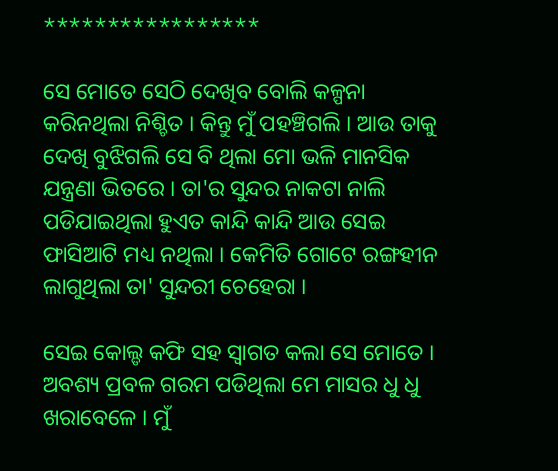*****************

ସେ ମୋତେ ସେଠି ଦେଖିବ ବୋଲି କଳ୍ପନା କରିନଥିଲା ନିଶ୍ଚିତ । କିନ୍ତୁ ମୁଁ ପହଞ୍ଚିଗଲି । ଆଉ ତାକୁ ଦେଖି ବୁଝିଗଲି ସେ ବି ଥିଲା ମୋ ଭଳି ମାନସିକ ଯନ୍ତ୍ରଣା ଭିତରେ । ତା'ର ସୁନ୍ଦର ନାକଟା ନାଲି ପଡିଯାଇଥିଲା ହୁଏତ କାନ୍ଦି କାନ୍ଦି ଆଉ ସେଇ ଫାସିଆଟି ମଧ୍ୟ ନଥିଲା । କେମିତି ଗୋଟେ ରଙ୍ଗହୀନ ଲାଗୁଥିଲା ତା' ସୁନ୍ଦରୀ ଚେହେରା ।

ସେଇ କୋଲ୍ଡ କଫି ସହ ସ୍ୱାଗତ କଲା ସେ ମୋତେ । ଅବଶ୍ୟ ପ୍ରବଳ ଗରମ ପଡିଥିଲା ମେ ମାସର ଧୁ ଧୁ ଖରାବେଳେ । ମୁଁ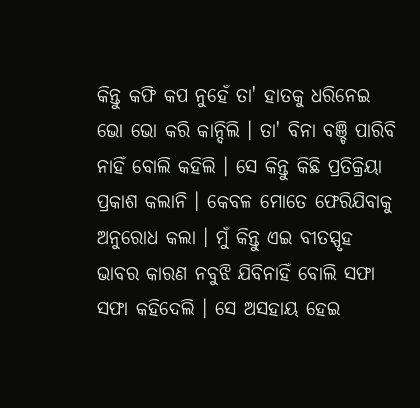କିନ୍ତୁ କଫି କପ ନୁହେଁ ତା' ହାତକୁ ଧରିନେଇ ଭୋ ଭୋ କରି କାନ୍ଦିଲି । ତା' ବିନା ବଞ୍ଚି ପାରିବି ନାହିଁ ବୋଲି କହିଲି । ସେ କିନ୍ତୁ କିଛି ପ୍ରତିକ୍ରିୟା ପ୍ରକାଶ କଲାନି । କେବଳ ମୋତେ ଫେରିଯିବାକୁ ଅନୁରୋଧ କଲା । ମୁଁ କିନ୍ତୁ ଏଇ ବୀତସ୍ପୃହ ଭାବର କାରଣ ନବୁଝି ଯିବିନାହିଁ ବୋଲି ସଫା ସଫା କହିଦେଲି । ସେ ଅସହାୟ ହେଇ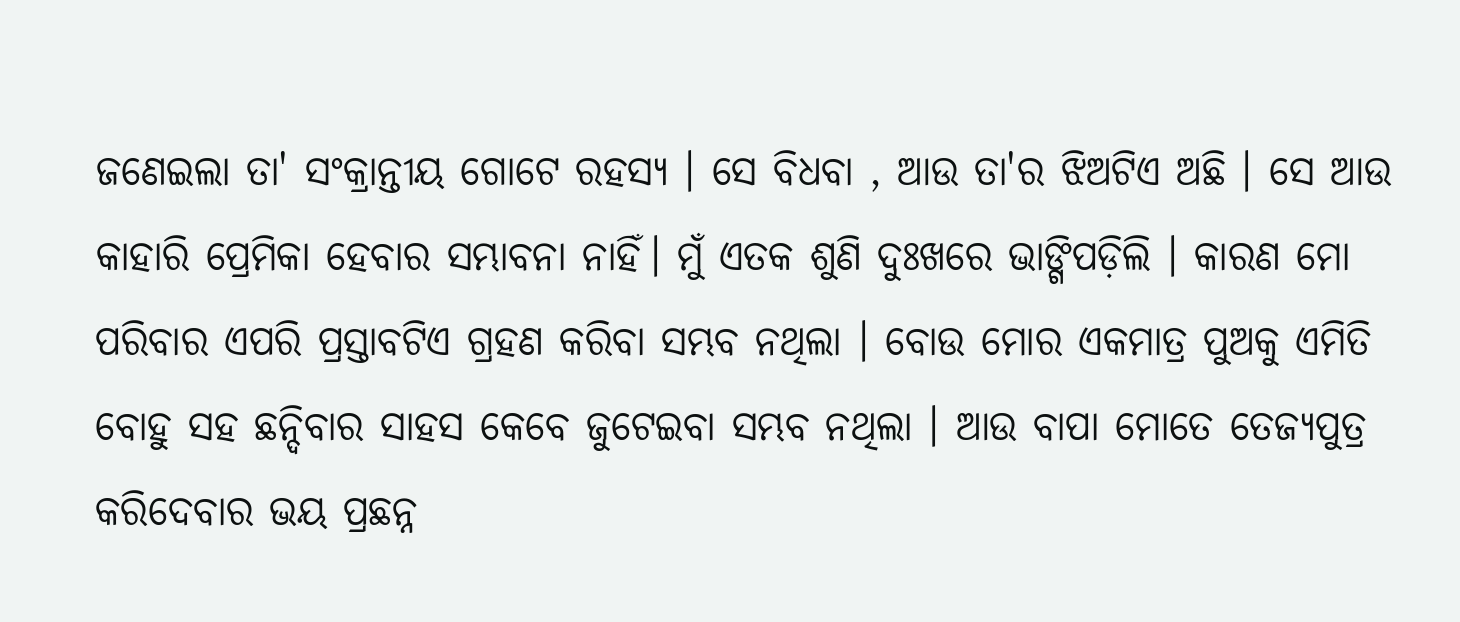ଜଣେଇଲା ତା' ସଂକ୍ରାନ୍ତୀୟ ଗୋଟେ ରହସ୍ୟ । ସେ ବିଧବା , ଆଉ ତା'ର ଝିଅଟିଏ ଅଛି । ସେ ଆଉ କାହାରି ପ୍ରେମିକା ହେବାର ସମ୍ଭାବନା ନାହିଁ। ମୁଁ ଏତକ ଶୁଣି ଦୁଃଖରେ ଭାଙ୍ଗିପଡ଼ିଲି । କାରଣ ମୋ ପରିବାର ଏପରି ପ୍ରସ୍ତାବଟିଏ ଗ୍ରହଣ କରିବା ସମ୍ଭବ ନଥିଲା । ବୋଉ ମୋର ଏକମାତ୍ର ପୁଅକୁ ଏମିତି ବୋହୁ ସହ ଛନ୍ଦିବାର ସାହସ କେବେ ଜୁଟେଇବା ସମ୍ଭବ ନଥିଲା । ଆଉ ବାପା ମୋତେ ତେଜ୍ଯପୁତ୍ର କରିଦେବାର ଭୟ ପ୍ରଛନ୍ନ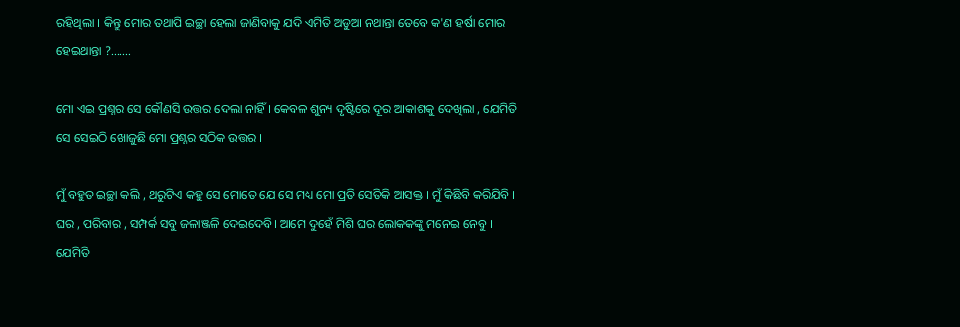ରହିଥିଲା । କିନ୍ତୁ ମୋର ତଥାପି ଇଚ୍ଛା ହେଲା ଜାଣିବାକୁ ଯଦି ଏମିତି ଅଡୁଆ ନଥାନ୍ତା ତେବେ କ'ଣ ହର୍ଷା ମୋର ହେଇଥାନ୍ତା ?.......

ମୋ ଏଇ ପ୍ରଶ୍ନର ସେ କୌଣସି ଉତ୍ତର ଦେଲା ନାହିଁ । କେବଳ ଶୁନ୍ୟ ଦୃଷ୍ଟିରେ ଦୂର ଆକାଶକୁ ଦେଖିଲା , ଯେମିତି ସେ ସେଇଠି ଖୋଜୁଛି ମୋ ପ୍ରଶ୍ନର ସଠିକ ଉତ୍ତର ।

ମୁଁ ବହୁତ ଇଚ୍ଛା କଲି , ଥରୁଟିଏ କହୁ ସେ ମୋତେ ଯେ ସେ ମଧ୍ୟ ମୋ ପ୍ରତି ସେତିକି ଆସକ୍ତ । ମୁଁ କିଛିବି କରିଯିବି । ଘର , ପରିବାର , ସମ୍ପର୍କ ସବୁ ଜଳାଞ୍ଜଳି ଦେଇଦେବି। ଆମେ ଦୁହେଁ ମିଶି ଘର ଲୋକକଙ୍କୁ ମନେଇ ନେବୁ । ଯେମିତି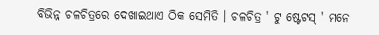ବିଭିନ୍ନ ଚଳଚିତ୍ରରେ ଦେଖାଇଥାଏ ଠିକ ସେମିତି । ଚଳଚିତ୍ର ' ଟୁ ଷ୍ଟେଟସ୍ ' ମନେ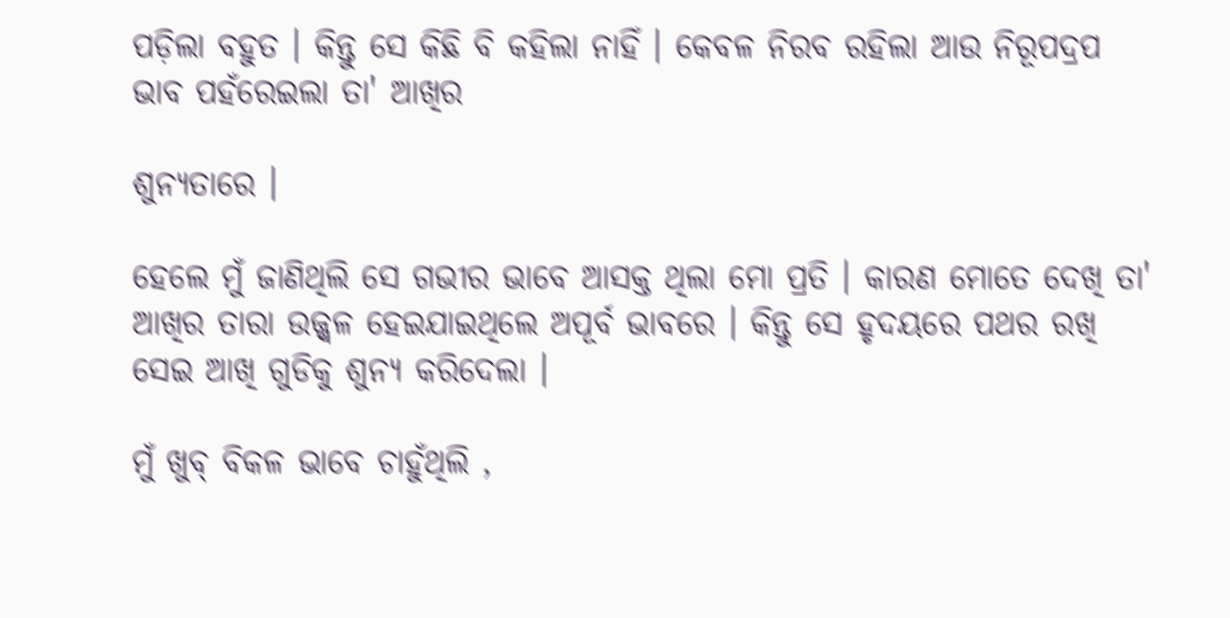ପଡ଼ିଲା ବହୁତ । କିନ୍ତୁ ସେ କିଛି ବି କହିଲା ନାହିଁ । କେବଳ ନିରବ ରହିଲା ଆଉ ନିରୂପଦ୍ରପ ଭାବ ପହଁରେଇଲା ତା' ଆଖିର

ଶୁନ୍ୟତାରେ ।

ହେଲେ ମୁଁ ଜାଣିଥିଲି ସେ ଗଭୀର ଭାବେ ଆସକ୍ତ ଥିଲା ମୋ ପ୍ରତି । କାରଣ ମୋତେ ଦେଖି ତା' ଆଖିର ତାରା ଉଜ୍ଜ୍ୱଳ ହେଇଯାଇଥିଲେ ଅପୂର୍ବ ଭାବରେ । କିନ୍ତୁ ସେ ହୃଦୟରେ ପଥର ରଖି ସେଇ ଆଖି ଗୁଡିକୁ ଶୁନ୍ୟ କରିଦେଲା ।

ମୁଁ ଖୁବ୍ ବିକଳ ଭାବେ ଚାହୁଁଥିଲି ,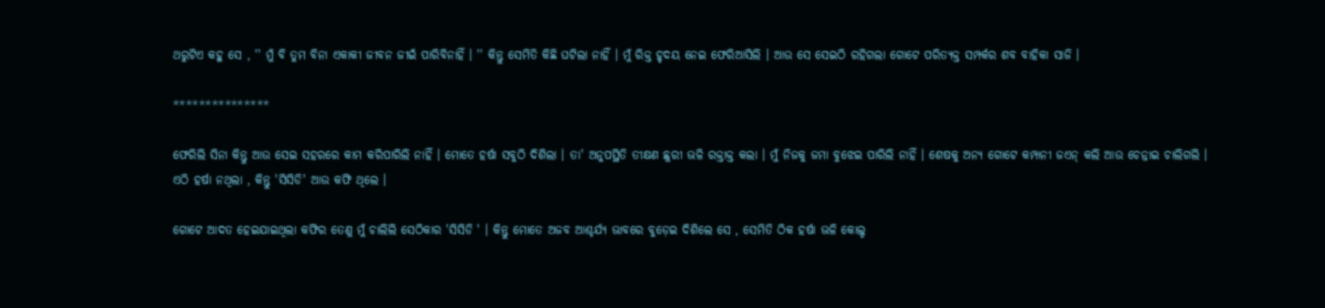ଥରୁଟିଏ କହୁ ସେ , '' ମୁଁ ବି ତୁମ ବିନା ଏକାକୀ ଜୀବନ ଜୀଇଁ ପାରିବିନାହିଁ । '' କିନ୍ତୁ ସେମିତି କିଛି ଘଟିଲା ନାହିଁ । ମୁଁ ରିକ୍ତ ହୃଦୟ ନେଇ ଫେରିଆସିଲି । ଆଉ ସେ ସେଇଠି ରହିଗଲା ଗୋଟେ ପରିତ୍ୟକ୍ତ ସମ୍ପର୍କର ଶବ ବାହିକା ସାଜି ।

***************

ଫେରିଲି ସିନା କିନ୍ତୁ ଆଉ ସେଇ ସହରରେ କାମ କରିପାରିଲି ନାହିଁ । ମୋତେ ହର୍ଷା ସବୁଠି ଦିଶିଲା । ତା' ଅନୁପସ୍ଥିତି ତୀକ୍ଷଣ ଛୁରୀ ଭଳି ରକ୍ତାକ୍ତ କଲା । ମୁଁ ନିଜକୁ ଜମା ବୁଝେଇ ପାରିଲି ନାହିଁ । ଶେଷକୁ ଅନ୍ୟ ଗୋଟେ କମ୍ପାନୀ ଜଏନ୍ କଲି ଆଉ ଚେନ୍ନାଇ ଚାଲିଗଲି । ଏଠି ହର୍ଷା ନଥିଲା , କିନ୍ତୁ 'ସିସିଡି' ଆଉ କଫି ଥିଲେ ।

ଗୋଟେ ଆଦତ ହେଇଯାଇଥିଲା କଫିର ତେଣୁ ମୁଁ ଚାଲିଲି ସେଠିକାର 'ସିସିଡି ' । କିନ୍ତୁ ମୋତେ ଅଜବ ଆଶ୍ଚର୍ଯ୍ୟ ଭାବରେ ବୁଡ଼େଇ ଦିଶିଲେ ସେ , ସେମିତି ଠିକ ହର୍ଷା ଭଳି କୋଲ୍ଡ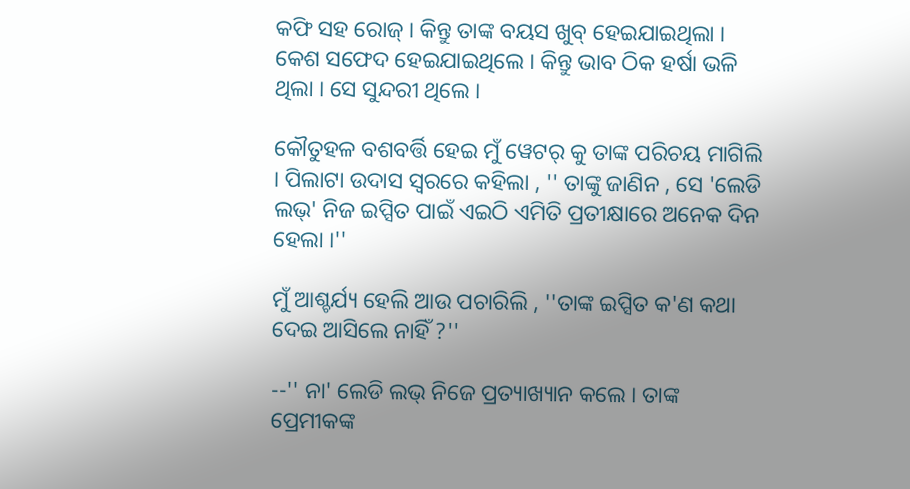କଫି ସହ ରୋଜ୍ । କିନ୍ତୁ ତାଙ୍କ ବୟସ ଖୁବ୍ ହେଇଯାଇଥିଲା । କେଶ ସଫେଦ ହେଇଯାଇଥିଲେ । କିନ୍ତୁ ଭାବ ଠିକ ହର୍ଷା ଭଳି ଥିଲା । ସେ ସୁନ୍ଦରୀ ଥିଲେ ।

କୌତୁହଳ ବଶବର୍ତ୍ତି ହେଇ ମୁଁ ୱେଟର୍ କୁ ତାଙ୍କ ପରିଚୟ ମାଗିଲି । ପିଲାଟା ଉଦାସ ସ୍ୱରରେ କହିଲା , '' ତାଙ୍କୁ ଜାଣିନ , ସେ 'ଲେଡି ଲଭ୍' ନିଜ ଇପ୍ସିତ ପାଇଁ ଏଇଠି ଏମିତି ପ୍ରତୀକ୍ଷାରେ ଅନେକ ଦିନ ହେଲା ।''

ମୁଁ ଆଶ୍ଚର୍ଯ୍ୟ ହେଲି ଆଉ ପଚାରିଲି , ''ତାଙ୍କ ଇପ୍ସିତ କ'ଣ କଥା ଦେଇ ଆସିଲେ ନାହିଁ ?''

--'' ନା' ଲେଡି ଲଭ୍ ନିଜେ ପ୍ରତ୍ୟାଖ୍ୟାନ କଲେ । ତାଙ୍କ ପ୍ରେମୀକଙ୍କ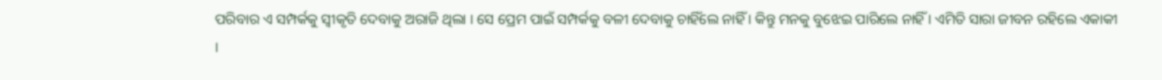ପରିବାର ଏ ସମ୍ପର୍କକୁ ସ୍ୱୀକୃତି ଦେବାକୁ ଅରାଜି ଥିଲା । ସେ ପ୍ରେମ ପାଇଁ ସମ୍ପର୍କକୁ ବଳୀ ଦେବାକୁ ଚାହିଁଲେ ନାହିଁ । କିନ୍ତୁ ମନକୁ ବୁଝେଇ ପାରିଲେ ନାହିଁ । ଏମିତି ସାରା ଜୀବନ ରହିଲେ ଏକାକୀ ।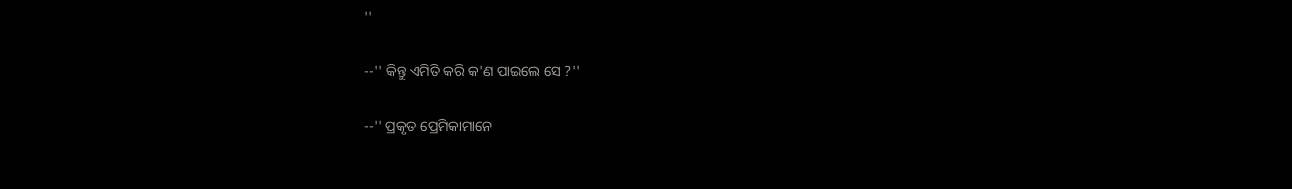''

--'' କିନ୍ତୁ ଏମିତି କରି କ'ଣ ପାଇଲେ ସେ ?''

--'' ପ୍ରକୃତ ପ୍ରେମିକାମାନେ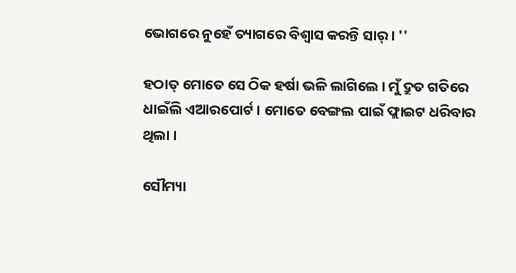ଭୋଗରେ ନୁହେଁ ତ୍ୟାଗରେ ବିଶ୍ୱାସ କରନ୍ତି ସାର୍ । ''

ହଠାତ୍ ମୋତେ ସେ ଠିକ ହର୍ଷା ଭଳି ଲାଗିଲେ । ମୁଁ ଦ୍ରୁତ ଗତିରେ ଧାଇଁଲି ଏଆରପୋର୍ଟ । ମୋତେ ବେଙ୍ଗଲ ପାଇଁ ଫ୍ଲାଇଟ ଧରିବାର ଥିଲା ।

ସୌମ୍ୟା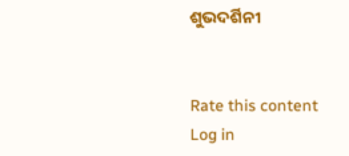ଶୁଭଦର୍ଶିନୀ


Rate this content
Log in